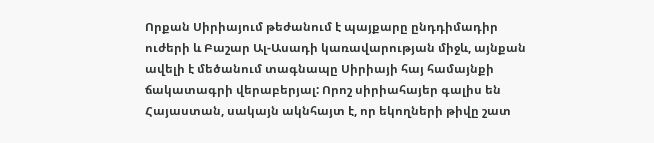Որքան Սիրիայում թեժանում է պայքարը ընդդիմադիր ուժերի և Բաշար Ալ-Ասադի կառավարության միջև, այնքան ավելի է մեծանում տագնապը Սիրիայի հայ համայնքի ճակատագրի վերաբերյալ: Որոշ սիրիահայեր գալիս են Հայաստան, սակայն ակնհայտ է, որ եկողների թիվը շատ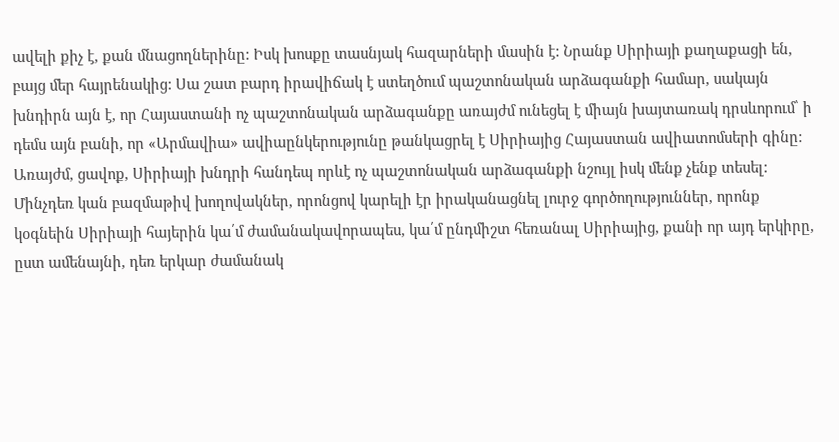ավելի քիչ է, քան մնացողներինը: Իսկ խոսքը տասնյակ հազարների մասին է: Նրանք Սիրիայի քաղաքացի են, բայց մեր հայրենակից: Սա շատ բարդ իրավիճակ է ստեղծում պաշտոնական արձագանքի համար, սակայն խնդիրն այն է, որ Հայաստանի ոչ պաշտոնական արձագանքը առայժմ ունեցել է միայն խայտառակ դրսևորում՝ ի դեմս այն բանի, որ «Արմավիա» ավիաընկերությունը թանկացրել է Սիրիայից Հայաստան ավիատոմսերի գինը:
Առայժմ, ցավոք, Սիրիայի խնդրի հանդեպ որևէ ոչ պաշտոնական արձագանքի նշույլ իսկ մենք չենք տեսել: Մինչդեռ կան բազմաթիվ խողովակներ, որոնցով կարելի էր իրականացնել լուրջ գործողություններ, որոնք կօգնեին Սիրիայի հայերին կա՛մ ժամանակավորապես, կա՛մ ընդմիշտ հեռանալ Սիրիայից, քանի որ այդ երկիրը, ըստ ամենայնի, դեռ երկար ժամանակ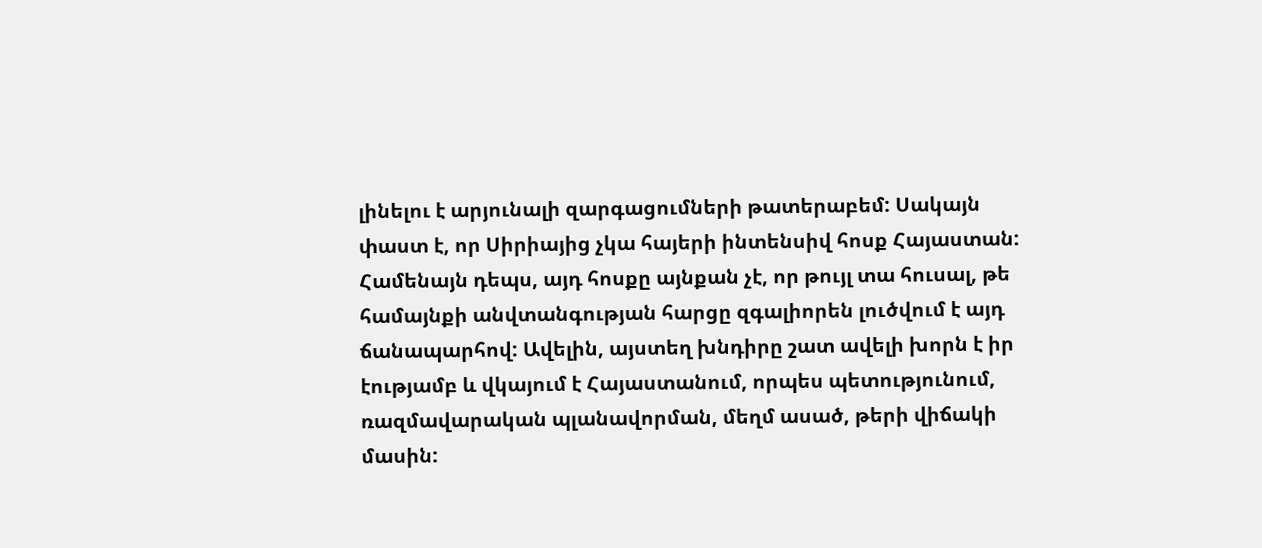լինելու է արյունալի զարգացումների թատերաբեմ: Սակայն փաստ է, որ Սիրիայից չկա հայերի ինտենսիվ հոսք Հայաստան: Համենայն դեպս, այդ հոսքը այնքան չէ, որ թույլ տա հուսալ, թե համայնքի անվտանգության հարցը զգալիորեն լուծվում է այդ ճանապարհով: Ավելին, այստեղ խնդիրը շատ ավելի խորն է իր էությամբ և վկայում է Հայաստանում, որպես պետությունում, ռազմավարական պլանավորման, մեղմ ասած, թերի վիճակի մասին: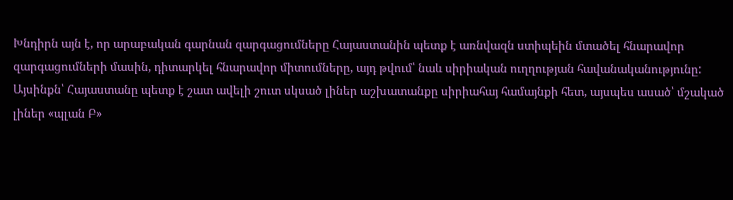Խնդիրն այն է, որ արաբական գարնան զարգացումները Հայաստանին պետք է առնվազն ստիպեին մտածել հնարավոր զարգացումների մասին, դիտարկել հնարավոր միտումները, այդ թվում՝ նաև սիրիական ուղղության հավանականությունը: Այսինքն՝ Հայաստանը պետք է շատ ավելի շուտ սկսած լիներ աշխատանքը սիրիահայ համայնքի հետ, այսպես ասած՝ մշակած լիներ «պլան Բ»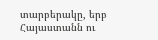տարբերակը, երբ Հայաստանն ու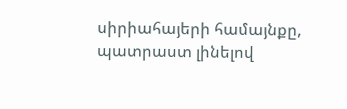սիրիահայերի համայնքը, պատրաստ լինելով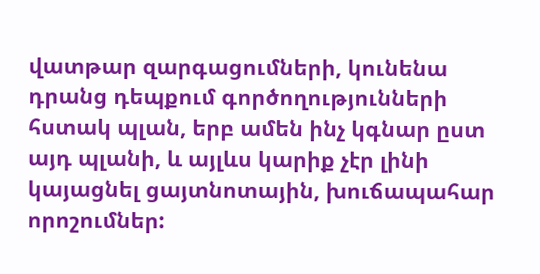վատթար զարգացումների, կունենա դրանց դեպքում գործողությունների հստակ պլան, երբ ամեն ինչ կգնար ըստ այդ պլանի, և այլևս կարիք չէր լինի կայացնել ցայտնոտային, խուճապահար որոշումներ: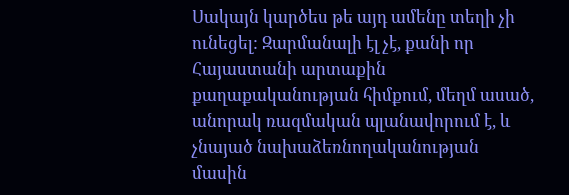Սակայն կարծես թե այդ ամենը տեղի չի ունեցել: Զարմանալի էլ չէ, քանի որ Հայաստանի արտաքին քաղաքականության հիմքում, մեղմ ասած, անորակ ռազմական պլանավորում է, և չնայած նախաձեռնողականության մասին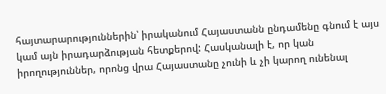հայտարարություններին՝ իրականում Հայաստանն ընդամենը գնում է այս կամ այն իրադարձության հետքերով: Հասկանալի է, որ կան իրողություններ, որոնց վրա Հայաստանը չունի և չի կարող ունենալ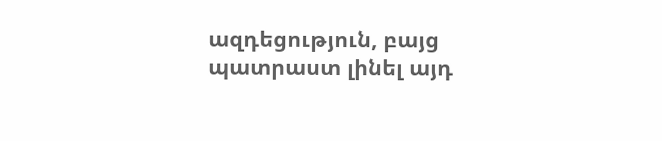ազդեցություն, բայց պատրաստ լինել այդ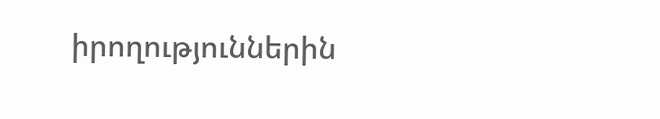իրողություններին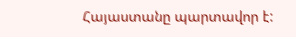Հայաստանը պարտավոր է: